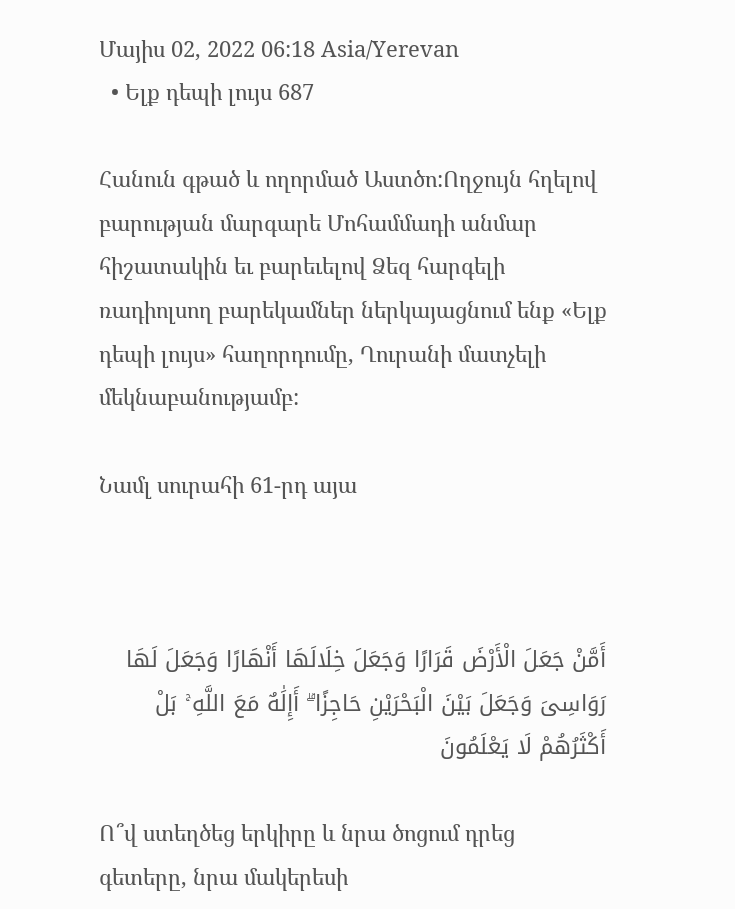Մայիս 02, 2022 06:18 Asia/Yerevan
  • Ելք դեպի լույս 687

Հանուն գթած և ողորմած Աստծո:Ողջույն հղելով բարության մարգարե Մոհամմադի անմար հիշատակին եւ բարեւելով Ձեզ հարգելի ռադիոլսող բարեկամներ ներկայացնում ենք «Ելք դեպի լույս» հաղորդումը, Ղուրանի մատչելի մեկնաբանությամբ:

Նամլ սուրահի 61-րդ այա



أَمَّنْ جَعَلَ الْأَرْضَ قَرَارًا وَجَعَلَ خِلَالَهَا أَنْهَارًا وَجَعَلَ لَهَا رَوَاسِیَ وَجَعَلَ بَیْنَ الْبَحْرَیْنِ حَاجِزًا ۗ أَإِلَٰهٌ مَعَ اللَّهِ ۚ بَلْ أَکْثَرُهُمْ لَا یَعْلَمُونَ

Ո՞վ ստեղծեց երկիրը և նրա ծոցում դրեց գետերը, նրա մակերեսի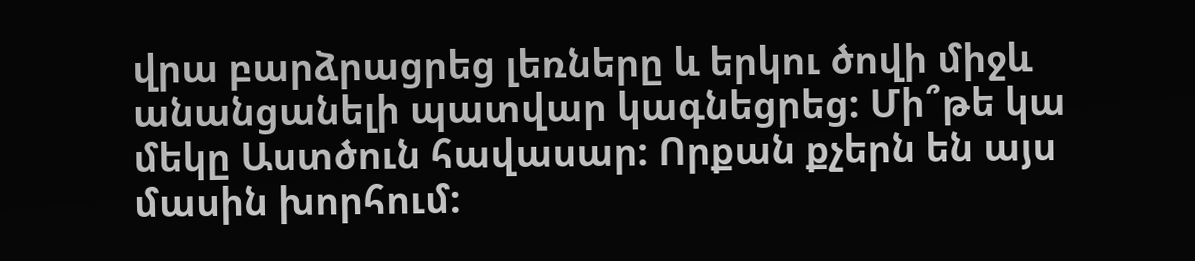վրա բարձրացրեց լեռները և երկու ծովի միջև անանցանելի պատվար կագնեցրեց: Մի՞թե կա մեկը Աստծուն հավասար: Որքան քչերն են այս մասին խորհում: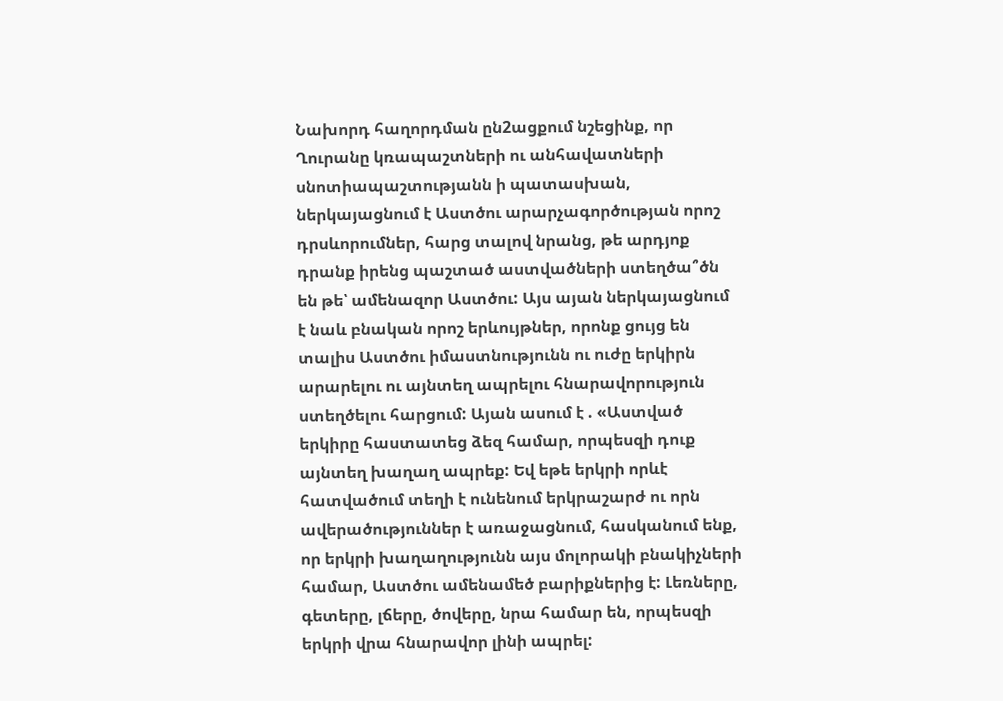Նախորդ հաղորդման ըն2ացքում նշեցինք, որ Ղուրանը կռապաշտների ու անհավատների սնոտիապաշտությանն ի պատասխան, ներկայացնում է Աստծու արարչագործության որոշ դրսևորումներ, հարց տալով նրանց, թե արդյոք դրանք իրենց պաշտած աստվածների ստեղծա՞ծն են թե՝ ամենազոր Աստծու: Այս այան ներկայացնում է նաև բնական որոշ երևույթներ, որոնք ցույց են տալիս Աստծու իմաստնությունն ու ուժը երկիրն արարելու ու այնտեղ ապրելու հնարավորություն ստեղծելու հարցում: Այան ասում է . «Աստված երկիրը հաստատեց ձեզ համար, որպեսզի դուք այնտեղ խաղաղ ապրեք: Եվ եթե երկրի որևէ հատվածում տեղի է ունենում երկրաշարժ ու որն ավերածություններ է առաջացնում, հասկանում ենք, որ երկրի խաղաղությունն այս մոլորակի բնակիչների համար, Աստծու ամենամեծ բարիքներից է: Լեռները, գետերը, լճերը, ծովերը, նրա համար են, որպեսզի երկրի վրա հնարավոր լինի ապրել: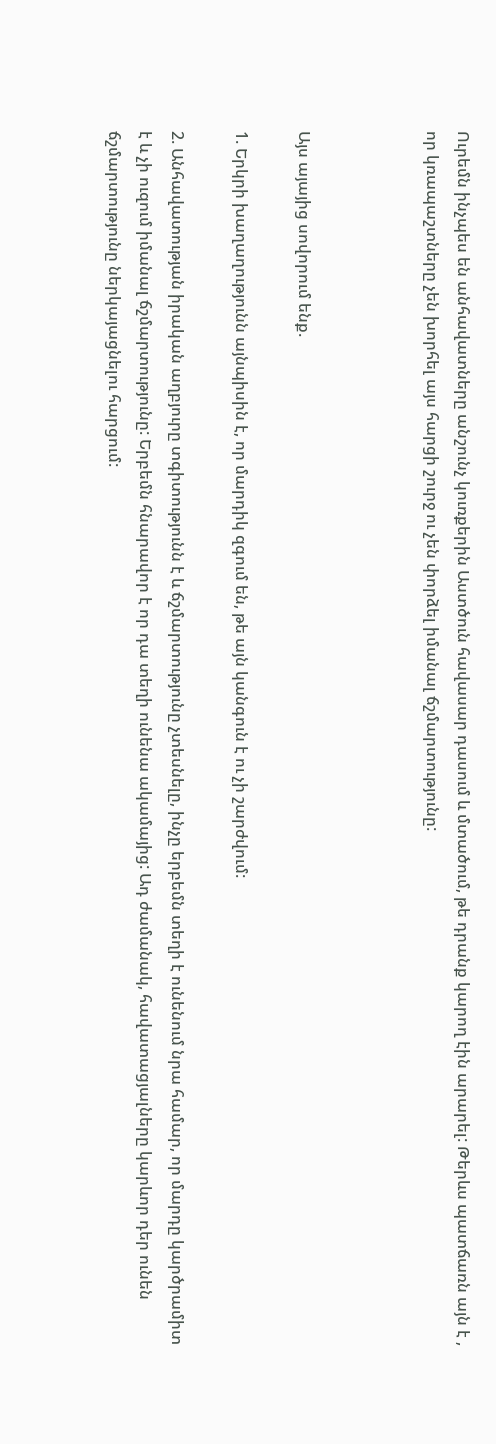Ուրեմն ինչպես են անհավատները անշունչ կուռքերին Աստծուն հավասար դասում և մտածում, թե դրանք կարող էին արարել: Թերևս պատճառն այն է , որ կռապաշտները չեն խորհել այս հարցի շուրջ ու չեն փորձել իմանալ ճշմարտությունը:



Այս այայից սովորում ենք.

1. Երկրի խաղաղությունն այնպիսին է, որ մարդիկ զգում են, թե այն կանգուն է ու չի շարժվում:

2. Անհավատության իրական աղբյուրը տգիտությունն է և ճշմարտությունը չտեսնելը, ինչը երբեմն տեղի է ունենում նրա համար, որ մարդը կարծրամիտ  է և չի ուզում իմանալ ճշմարտությունը: Երբեմն հնարավոր է որ դա տեղի ունենա ակամայից: Ադ ժամանակ, հավատացյալները կարևոր դեր ունեն ճշմարտությունը ներկայացնելու հարցում: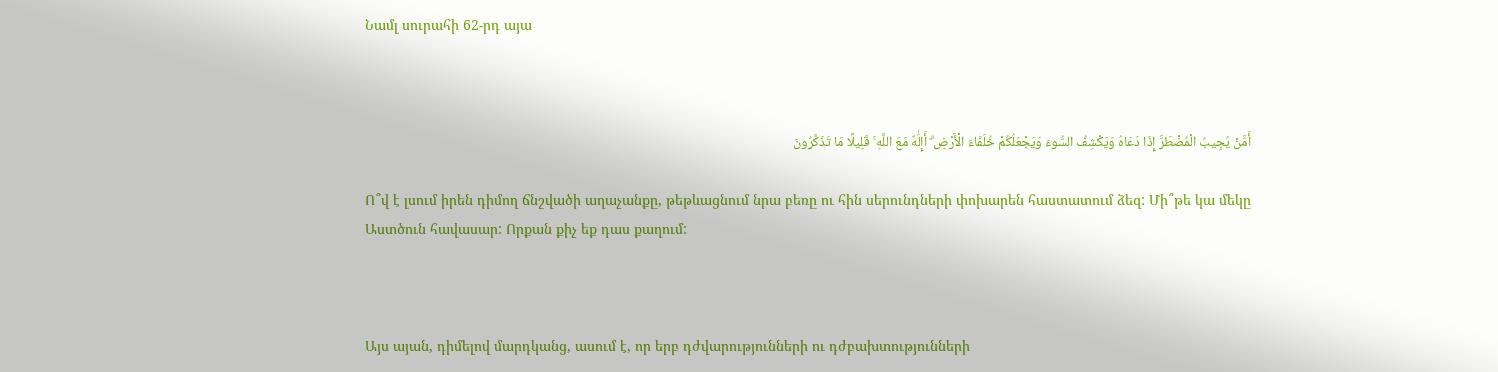Նամլ սուրահի 62-րդ այա



أَمَّنْ یُجِیبُ الْمُضْطَرَّ إِذَا دَعَاهُ وَیَکْشِفُ السُّوءَ وَیَجْعَلُکُمْ خُلَفَاءَ الْأَرْضِ ۗ أَإِلَٰهٌ مَعَ اللَّهِ ۚ قَلِیلًا مَا تَذَکَّرُونَ

Ո՞վ է լսում իրեն դիմող ճնշվածի աղաչանքը, թեթևացնում նրա բեռը ու հին սերունդների փոխարեն հաստատում ձեզ: Մի՞թե կա մեկը Աստծուն հավասար: Որքան քիչ եք դաս քաղում:



Այս այան, դիմելով մարդկանց, ասում է, որ երբ դժվարությունների ու դժբախտությունների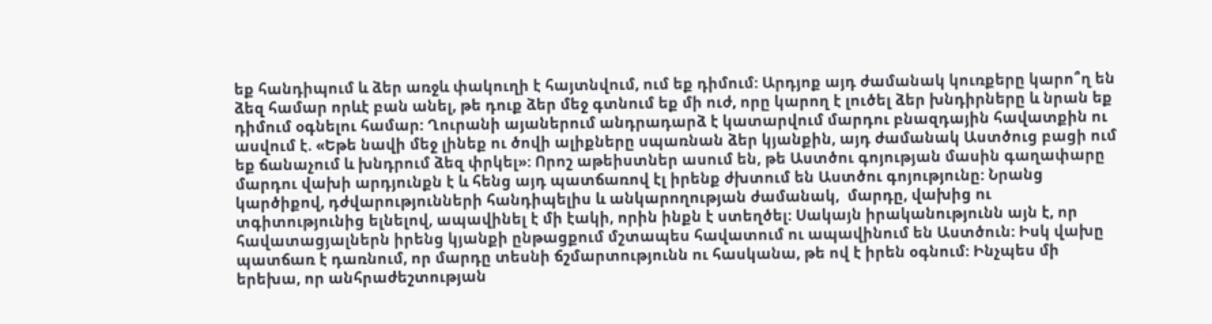եք հանդիպում և ձեր առջև փակուղի է հայտնվում, ում եք դիմում: Արդյոք այդ ժամանակ կուռքերը կարո՞ղ են ձեզ համար որևէ բան անել, թե դուք ձեր մեջ գտնում եք մի ուժ, որը կարող է լուծել ձեր խնդիրները և նրան եք դիմում օգնելու համար: Ղուրանի այաներում անդրադարձ է կատարվում մարդու բնազդային հավատքին ու ասվում է. «Եթե նավի մեջ լինեք ու ծովի ալիքները սպառնան ձեր կյանքին, այդ ժամանակ Աստծուց բացի ում եք ճանաչում և խնդրում ձեզ փրկել»: Որոշ աթեիստներ ասում են, թե Աստծու գոյության մասին գաղափարը մարդու վախի արդյունքն է և հենց այդ պատճառով էլ իրենք ժխտում են Աստծու գոյությունը: Նրանց կարծիքով, դժվարությունների հանդիպելիս և անկարողության ժամանակ,  մարդը, վախից ու տգիտությունից ելնելով, ապավինել է մի էակի, որին ինքն է ստեղծել: Սակայն իրականությունն այն է, որ հավատացյալներն իրենց կյանքի ընթացքում մշտապես հավատում ու ապավինում են Աստծուն: Իսկ վախը պատճառ է դառնում, որ մարդը տեսնի ճշմարտությունն ու հասկանա, թե ով է իրեն օգնում: Ինչպես մի երեխա, որ անհրաժեշտության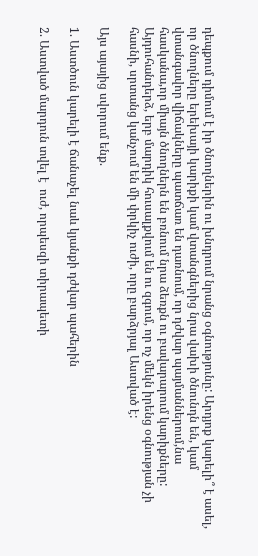դեպքում դիմում է իր ծնողներին ու խնդրում նրանց օգնությունը: Արդյոք կարելի՞ է ասել, որ ծնողները երեխայի կարիքի կամ վտանգներից նրա վախի ծնունդն են, կամ վտանգավոր վիճակները պատճառ են դառնում, որ դժվար պայմաններում,նա հասկանա,որ միայն ծնողներն են բռնում նրա ձեռքն ու բավարարում կարիքները: Այդուհանդերձ, երբ մարդիկ հուսալքվում են ու զգում, որ ոչ մեկն իրենց օգնության չի հասնի, սրտանց կանչում են մի փրկիչ ուժի, որը բարձրյալ Աստված է:

Այս այայից սվորում ենք.

1. Աստծուն կարելի է ճանաչել նաև կյանքի դժվար պահերին

2. Աստված մարդուն տվել է  ուժ, որպեսզի տիրապետի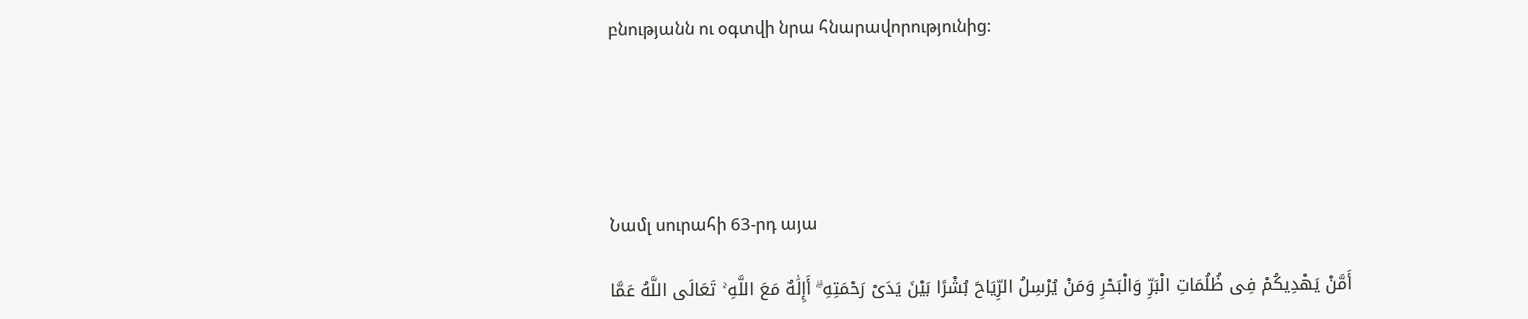բնությանն ու օգտվի նրա հնարավորությունից:





Նամլ սուրահի 63-րդ այա

أَمَّنْ یَهْدِیکُمْ فِی ظُلُمَاتِ الْبَرِّ وَالْبَحْرِ وَمَنْ یُرْسِلُ الرِّیَاحَ بُشْرًا بَیْنَ یَدَیْ رَحْمَتِهِ ۗ أَإِلَٰهٌ مَعَ اللَّهِ ۚ تَعَالَى اللَّهُ عَمَّا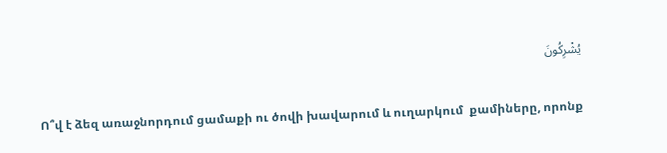یُشْرِکُونَ

Ո՞վ է ձեզ առաջնորդում ցամաքի ու ծովի խավարում և ուղարկում  քամիները, որոնք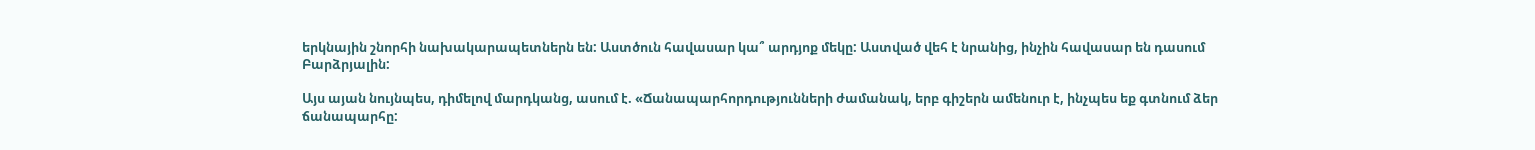երկնային շնորհի նախակարապետներն են: Աստծուն հավասար կա՞ արդյոք մեկը: Աստված վեհ է նրանից, ինչին հավասար են դասում Բարձրյալին:

Այս այան նույնպես, դիմելով մարդկանց, ասում է. «Ճանապարհորդությունների ժամանակ, երբ գիշերն ամենուր է, ինչպես եք գտնում ձեր ճանապարհը: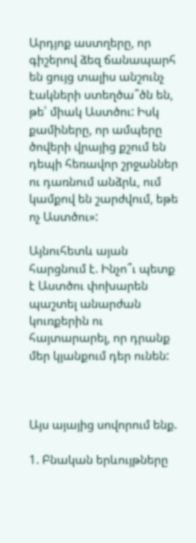Արդյոք աստղերը, որ գիշերով ձեզ ճանապարհ են ցույց տալիս անշունչ էակների ստեղծա՞ծն են, թե՝ միակ Աստծու: Իսկ քամիները, որ ամպերը ծովերի վրայից քշում են դեպի հեռավոր շրջաններ ու դառնում անձրև, ում կամքով են շարժվում, եթե ոչ Աստծու»:

Այնուհետև այան հարցնում է. Ինչո՞ւ պետք է Աստծու փոխարեն պաշտել անարժան կուռքերին ու հայտարարել, որ դրանք մեր կյանքում դեր ունեն:



Այս այայից սովորում ենք.

1. Բնական երևույթները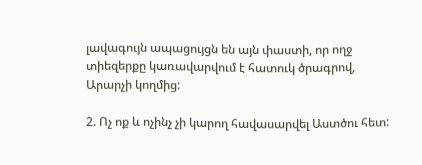լավագույն ապացույցն են այն փաստի, որ ողջ տիեզերքը կառավարվում է հատուկ ծրագրով, Արարչի կողմից:

2. Ոչ ոք և ոչինչ չի կարող հավասարվել Աստծու հետ: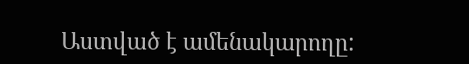Աստված է ամենակարողը: